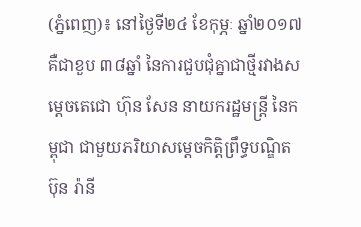(ភ្នំពេញ)៖ នៅថ្ងៃទី២៤ ខែកុម្ភៈ ឆ្នាំ២០១៧ គឺជាខួប ៣៨ឆ្នាំ នៃការជួបជុំគ្នាជាថ្មីរវាងសម្តេចតេជោ ហ៊ុន សែន នាយករដ្ឋមន្រ្តី នៃកម្ពុជា ជាមួយភរិយាសម្តេចកិត្តិព្រឹទ្ធបណ្ឌិត ប៊ុន រ៉ានី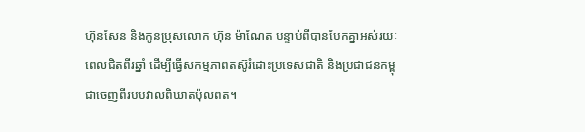ហ៊ុនសែន និងកូនប្រុសលោក ហ៊ុន ម៉ាណែត បន្ទាប់ពីបានបែកគ្នាអស់រយៈពេលជិតពីរឆ្នាំ ដើម្បីធ្វើសកម្មភាពតស៊ូរំដោះប្រទេសជាតិ និងប្រជាជនកម្ពុជាចេញពីរបបវាលពិឃាតប៉ុលពត។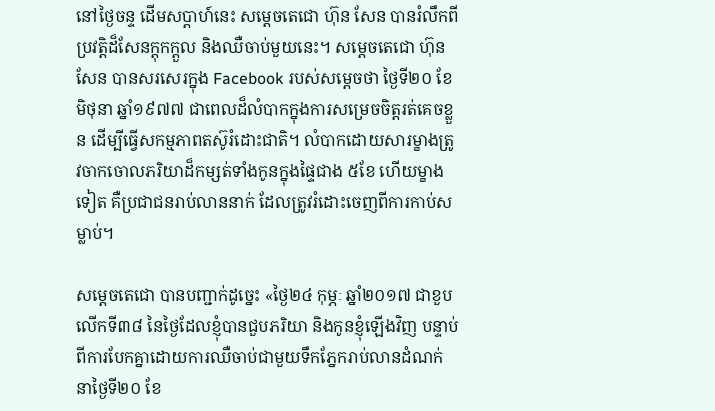នៅថ្ងៃចន្ទ ដើមសប្តាហ៍នេះ សម្តេចតេជោ ហ៊ុន សែន បានរំលឹកពីប្រវត្តិដ៏សែនក្តុកក្តួល និងឈឺចាប់មួយនេះ។ សម្តេចតេជោ ហ៊ុន សែន បានសរសេរក្នុង Facebook របស់សម្តេចថា ថ្ងៃទី២០ ខែមិថុនា ឆ្នាំ១៩៧៧ ជាពេលដ៏លំបាកក្នុងការសម្រេចចិត្តរត់គេចខ្លួន ដើម្បីធ្វើសកម្មភាពតស៊ូរំដោះជាតិ។ លំបាកដោយសារម្ខាងត្រូវចាកចោលភរិយាដ៏កម្សត់ទាំងកូនក្នុងផ្ទៃជាង ៥ខែ ហើយម្ខាងទៀត គឺប្រជាជនរាប់លាននាក់ ដែលត្រូវរំដោះចេញពីការកាប់សម្លាប់។

សម្តេចតេជោ បានបញ្ជាក់ដូច្នេះ «ថ្ងៃ២៤ កុម្ភៈ ឆ្នាំ២០១៧ ជាខួបលើកទី៣៨ នៃថ្ងៃដែលខ្ញុំបានជួបភរិយា និងកូនខ្ញុំឡើងវិញ បន្ទាប់ពីការបែកគ្នាដោយការឈឺចាប់ជាមួយទឹកភ្នែករាប់លានដំណក់ នាថ្ងៃទី២០ ខែ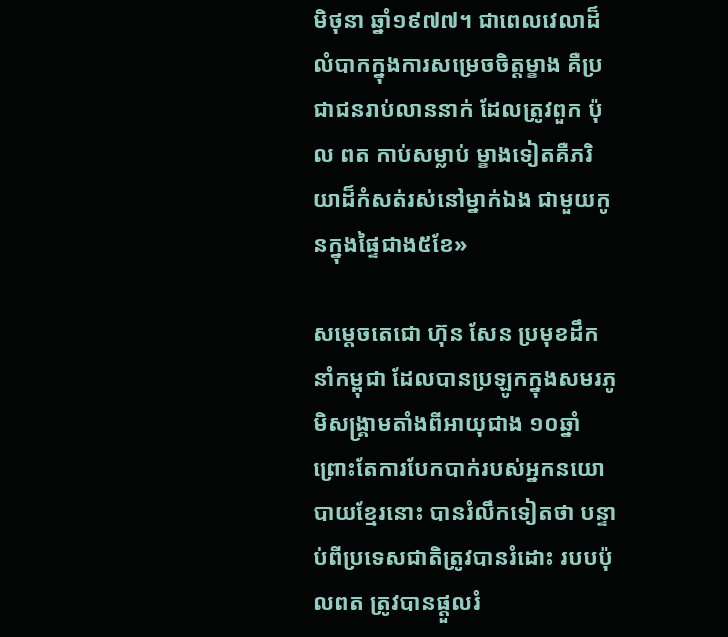មិថុនា ឆ្នាំ១៩៧៧។ ជាពេលវេលាដ៏លំបាកក្នុងការសម្រេចចិត្តម្ខាង គឺប្រជាជនរាប់លាននាក់ ដែលត្រូវពួក ប៉ុល ពត កាប់សម្លាប់ ម្ខាងទៀតគឺភរិយាដ៏កំសត់រស់នៅម្នាក់ឯង ជាមួយកូនក្នុងផ្ទៃជាង៥ខែ»

សម្តេចតេជោ ហ៊ុន សែន ប្រមុខដឹកនាំកម្ពុជា ដែលបានប្រឡូកក្នុងសមរភូមិសង្រ្គាមតាំងពីអាយុជាង ១០ឆ្នាំ ព្រោះតែការបែកបាក់របស់អ្នកនយោបាយខ្មែរនោះ បានរំលឹកទៀតថា បន្ទាប់ពីប្រទេសជាតិត្រូវបានរំដោះ របបប៉ុលពត ត្រូវបានផ្តួលរំ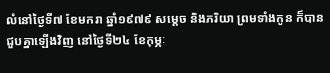លំនៅថ្ងៃទី៧ ខែមករា ឆ្នាំ១៩៧៩ សម្តេច និងភរិយា ព្រមទាំងកូន ក៏បានជួបគ្នាឡើងវិញ នៅថ្ងៃទី២៤ ខែកុម្ភៈ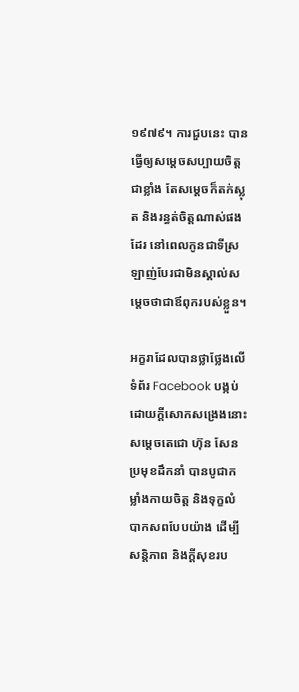១៩៧៩។ ការជួបនេះ បានធ្វើឲ្យសម្តេចសប្បាយចិត្តជាខ្លាំង តែសម្តេចក៏តក់ស្លុត និងរន្ធត់ចិត្តណាស់ផងដែរ នៅពេលកូនជាទីស្រឡាញ់បែរជាមិនស្គាល់សម្តេចថាជាឪពុករបស់ខ្លួន។

អក្ខរាដែលបានថ្លាថ្លែងលើទំព័រ Facebook បង្កប់ដោយក្តីសោកសង្រេងនោះ សម្តេចតេជោ ហ៊ុន សែន ប្រមុខដឹកនាំ បានបូជាកម្លាំងកាយចិត្ត និងទុក្ខលំបាកសពបែបយ៉ាង ដើម្បីសន្តិភាព និងក្តីសុខរប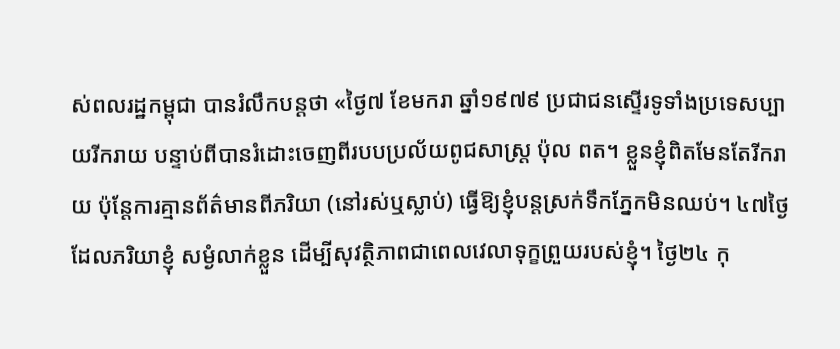ស់ពលរដ្ឋកម្ពុជា បានរំលឹកបន្តថា «ថ្ងៃ៧ ខែមករា ឆ្នាំ១៩៧៩ ប្រជាជនស្ទើរទូទាំងប្រទេសប្បាយរីករាយ បន្ទាប់ពីបានរំដោះចេញពីរបបប្រល័យពូជសាស្ត្រ ប៉ុល ពត។ ខ្លួនខ្ញុំពិតមែនតែរីករាយ ប៉ុន្តែការគ្មានព័ត៌មានពីភរិយា (នៅរស់ឬស្លាប់) ធ្វើឱ្យខ្ញុំបន្តស្រក់ទឹកភ្នែកមិនឈប់។ ៤៧ថ្ងៃដែលភរិយាខ្ញុំ សម្ងំលាក់ខ្លួន ដើម្បីសុវត្ថិភាពជាពេលវេលាទុក្ខព្រួយរបស់ខ្ញុំ។ ថ្ងៃ២៤ កុ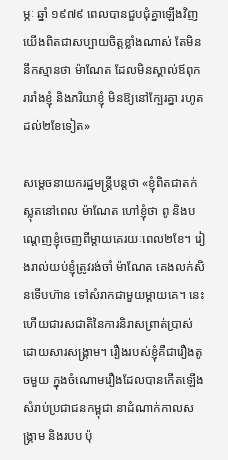ម្ភៈ ឆ្នាំ ១៩៧៩ ពេលបានជួបជុំគ្នាឡើងវិញ យើងពិតជាសប្បាយចិត្តខ្លាំងណាស់ តែមិននឹកស្មានថា ម៉ាណែត ដែលមិនស្គាល់ឪពុករារាំងខ្ញុំ និងភរិយាខ្ញុំ មិនឱ្យនៅក្បែរគ្នា រហូតដល់២ខែទៀត»

សម្តេចនាយករដ្ឋមន្រ្តីបន្តថា «ខ្ញុំពិតជាតក់ស្លុតនៅពេល ម៉ាណែត ហៅខ្ញុំថា ពូ និងបណ្តេញខ្ញុំចេញពីម្តាយគេរយៈពេល២ខែ។ រៀងរាល់យប់ខ្ញុំត្រូវរង់ចាំ ម៉ាណែត គេងលក់សិនទើបហ៊ាន ទៅសំរាកជាមួយម្តាយគេ។ នេះហើយជារសជាតិនៃការនិរាសព្រាត់ប្រាស់ ដោយសារសង្គ្រាម។ រឿងរបស់ខ្ញុំគឺជារឿងតូចមួយ ក្នុងចំណោមរឿងដែលបានកើតឡើង សំរាប់ប្រជាជនកម្ពុជា នាដំណាក់កាលសង្គ្រាម និងរបប ប៉ុ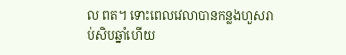ល ពត។ ទោះពេលវេលាបានកន្លងហួសរាប់សិបឆ្នាំហើយ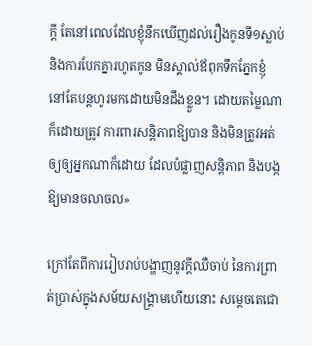ក្តី តែនៅពេលដែលខ្ញុំនឹកឃើញដល់រឿងកូនទី១ស្លាប់ និងការបែកគ្នារហូតកូន មិនស្គាល់ឪពុកទឹកភ្នែកខ្ញុំ នៅតែបន្តហូរមកដោយមិនដឹងខ្លួន។ ដោយតម្លៃណាក៏ដោយត្រូវ ការពារសន្តិភាពឱ្យបាន និងមិនត្រូវអត់ឲ្យឲ្យអ្នកណាក៏ដោយ ដែលបំផ្លាញសន្តិភាព និងបង្កឱ្យមានចលាចល»

ក្រៅតែពីការរៀបរាប់បង្ហាញនូវក្តីឈឺចាប់ នៃការព្រាត់ប្រាស់ក្នុងសម័យសង្គ្រាមហើយនោះ សម្តេចតេជោ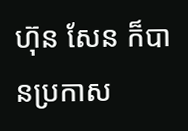ហ៊ុន សែន ក៏បានប្រកាស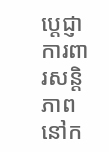ប្តេជ្ញាការពារសន្តិភាពនៅក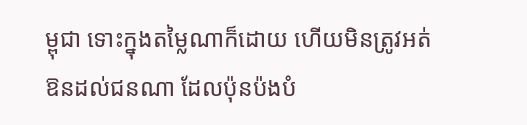ម្ពុជា ទោះក្នុងតម្លៃណាក៏ដោយ ហើយមិនត្រូវអត់ឱនដល់ជនណា ដែលប៉ុនប៉ងបំ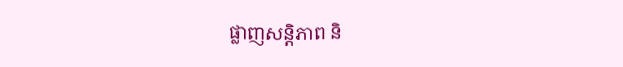ផ្លាញសន្តិភាព និ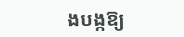ងបង្កឱ្យ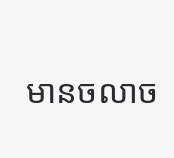មានចលាច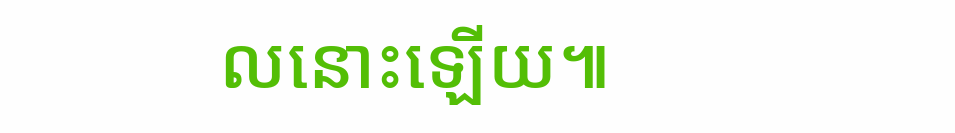លនោះឡើយ៕